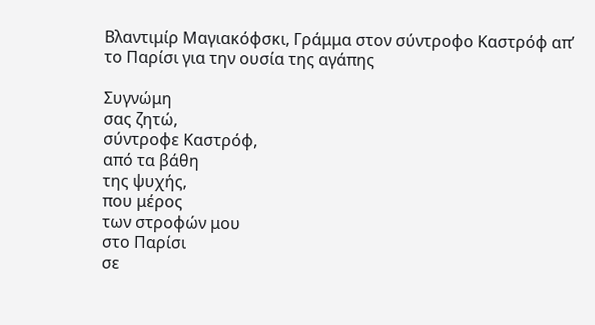Βλαντιμίρ Μαγιακόφσκι, Γράμμα στον σύντροφο Καστρόφ απ’ το Παρίσι για την ουσία της αγάπης

Συγνώμη
σας ζητώ,
σύντροφε Καστρόφ,
από τα βάθη
της ψυχής,
που μέρος
των στροφών μου
στο Παρίσι
σε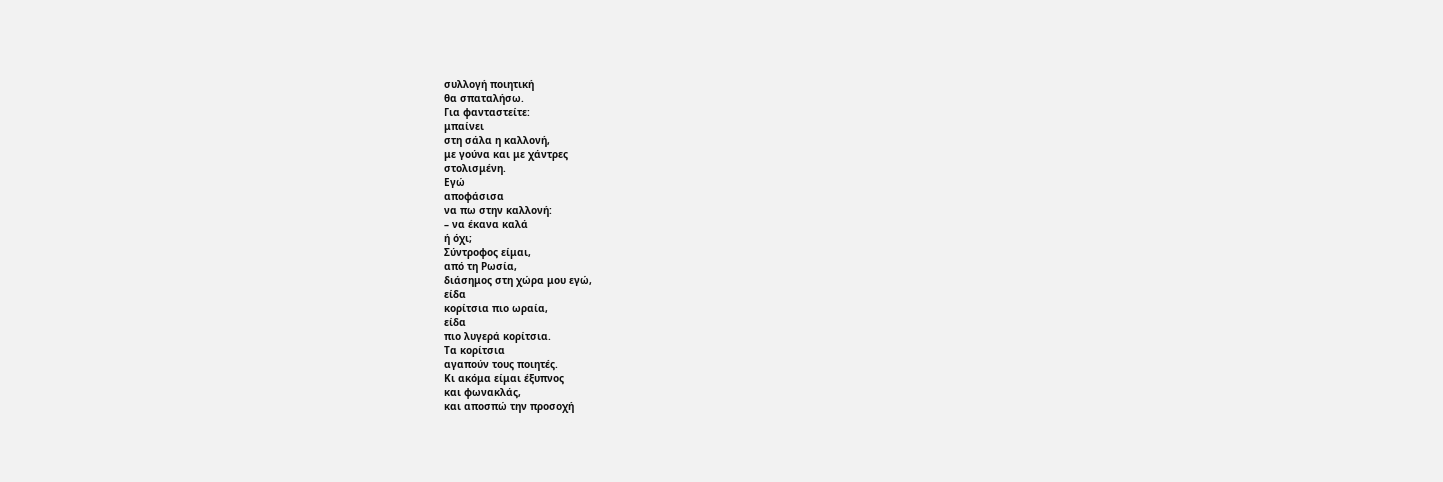συλλογή ποιητική
θα σπαταλήσω.
Για φανταστείτε:
μπαίνει
στη σάλα η καλλονή,
με γούνα και με χάντρες
στολισμένη.
Εγώ
αποφάσισα
να πω στην καλλονή:
– να έκανα καλά
ή όχι;
Σύντροφος είμαι,
από τη Ρωσία,
διάσημος στη χώρα μου εγώ,
είδα
κορίτσια πιο ωραία,
είδα
πιο λυγερά κορίτσια.
Τα κορίτσια
αγαπούν τους ποιητές.
Κι ακόμα είμαι έξυπνος
και φωνακλάς,
και αποσπώ την προσοχή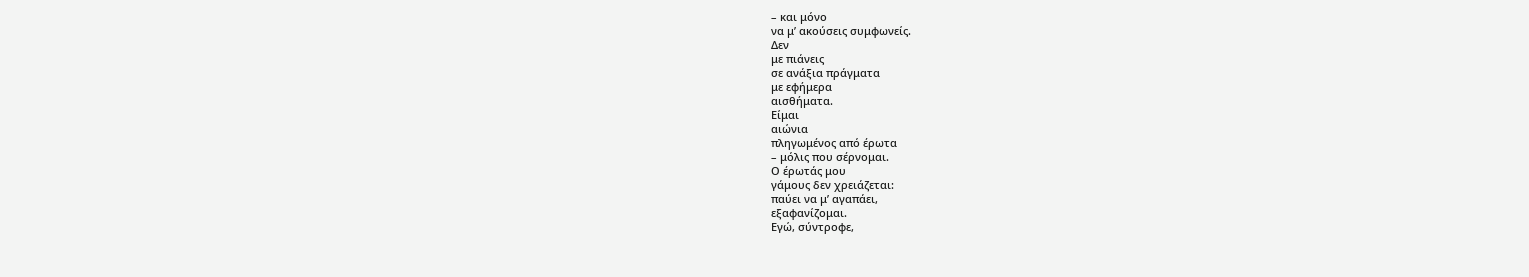– και μόνο
να μ’ ακούσεις συμφωνείς.
Δεν
με πιάνεις
σε ανάξια πράγματα
με εφήμερα
αισθήματα.
Είμαι
αιώνια
πληγωμένος από έρωτα
– μόλις που σέρνομαι.
Ο έρωτάς μου
γάμους δεν χρειάζεται:
παύει να μ’ αγαπάει,
εξαφανίζομαι.
Εγώ, σύντροφε,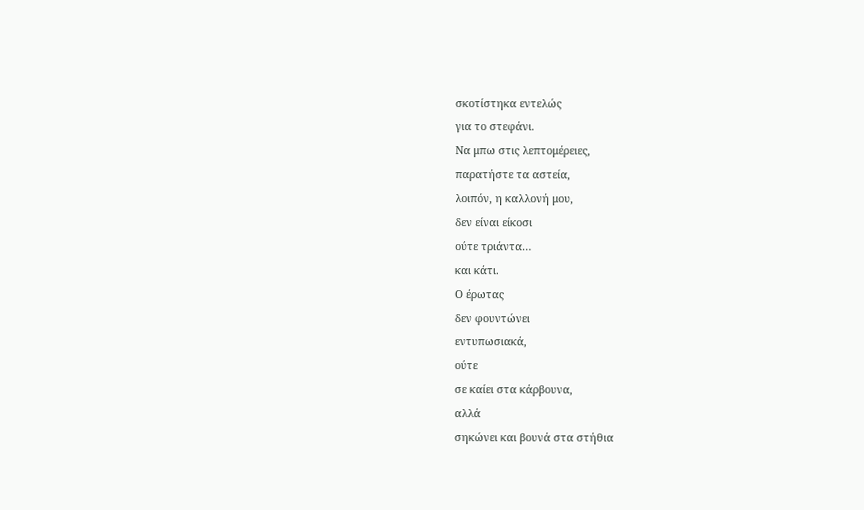σκοτίστηκα εντελώς
για το στεφάνι.
Να μπω στις λεπτομέρειες,
παρατήστε τα αστεία,
λοιπόν, η καλλονή μου,
δεν είναι είκοσι
ούτε τριάντα…
και κάτι.
Ο έρωτας
δεν φουντώνει
εντυπωσιακά,
ούτε
σε καίει στα κάρβουνα,
αλλά
σηκώνει και βουνά στα στήθια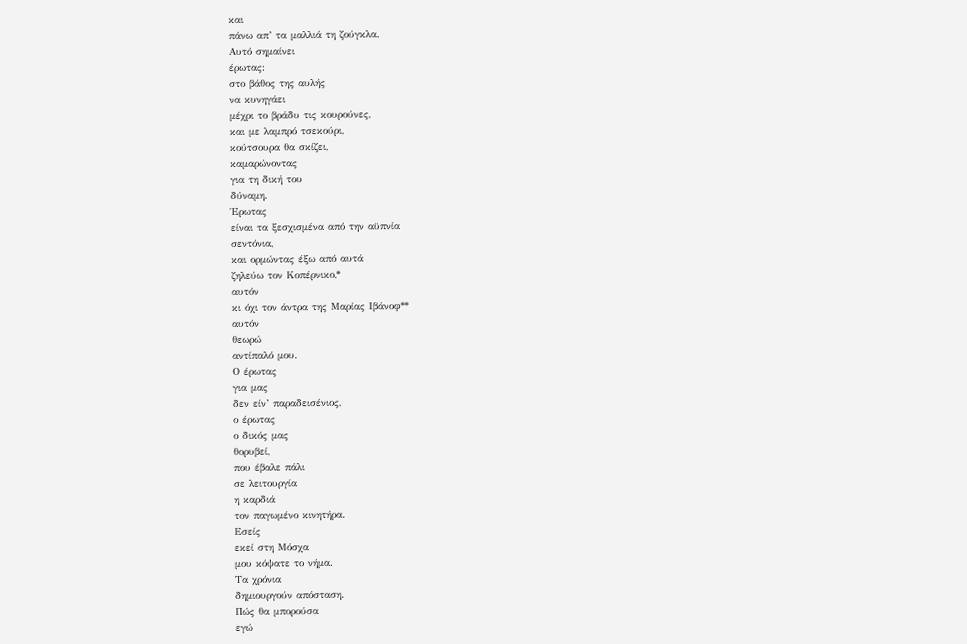και
πάνω απ’ τα μαλλιά τη ζούγκλα.
Αυτό σημαίνει
έρωτας:
στο βάθος της αυλής
να κυνηγάει
μέχρι το βράδυ τις κουρούνες,
και με λαμπρό τσεκούρι,
κούτσουρα θα σκίζει,
καμαρώνοντας
για τη δική του
δύναμη.
Έρωτας
είναι τα ξεσχισμένα από την αϋπνία
σεντόνια,
και ορμώντας έξω από αυτά
ζηλεύω τον Κοπέρνικο,*
αυτόν
κι όχι τον άντρα της Μαρίας Ιβάνοφ**
αυτόν
θεωρώ
αντίπαλό μου.
Ο έρωτας
για μας
δεν είν’ παραδεισένιος,
ο έρωτας
ο δικός μας
θορυβεί,
που έβαλε πάλι
σε λειτουργία
η καρδιά
τον παγωμένο κινητήρα.
Εσείς
εκεί στη Μόσχα
μου κόψατε το νήμα.
Τα χρόνια
δημιουργούν απόσταση.
Πώς θα μπορούσα
εγώ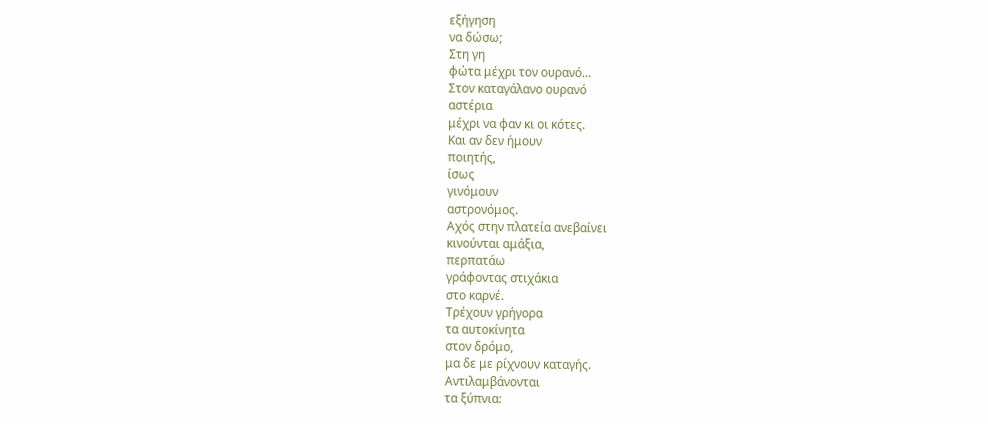εξήγηση
να δώσω;
Στη γη
φώτα μέχρι τον ουρανό…
Στον καταγάλανο ουρανό
αστέρια
μέχρι να φαν κι οι κότες.
Και αν δεν ήμουν
ποιητής,
ίσως
γινόμουν
αστρονόμος.
Αχός στην πλατεία ανεβαίνει
κινούνται αμάξια,
περπατάω
γράφοντας στιχάκια
στο καρνέ.
Τρέχουν γρήγορα
τα αυτοκίνητα
στον δρόμο,
μα δε με ρίχνουν καταγής.
Αντιλαμβάνονται
τα ξύπνια: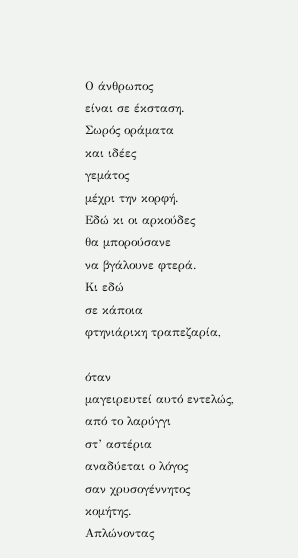Ο άνθρωπος
είναι σε έκσταση.
Σωρός οράματα
και ιδέες
γεμάτος
μέχρι την κορφή.
Εδώ κι οι αρκούδες
θα μπορούσανε
να βγάλουνε φτερά.
Κι εδώ
σε κάποια
φτηνιάρικη τραπεζαρία,

όταν
μαγειρευτεί αυτό εντελώς,
από το λαρύγγι
στ’ αστέρια
αναδύεται ο λόγος
σαν χρυσογέννητος κομήτης.
Απλώνοντας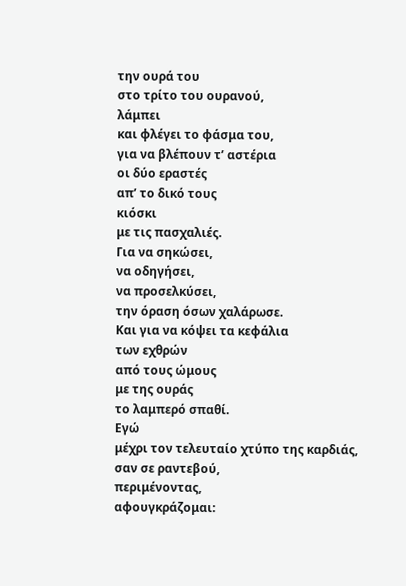την ουρά του
στο τρίτο του ουρανού,
λάμπει
και φλέγει το φάσμα του,
για να βλέπουν τ’ αστέρια
οι δύο εραστές
απ’ το δικό τους
κιόσκι
με τις πασχαλιές.
Για να σηκώσει,
να οδηγήσει,
να προσελκύσει,
την όραση όσων χαλάρωσε.
Και για να κόψει τα κεφάλια
των εχθρών
από τους ώμους
με της ουράς
το λαμπερό σπαθί.
Εγώ
μέχρι τον τελευταίο χτύπο της καρδιάς,
σαν σε ραντεβού,
περιμένοντας,
αφουγκράζομαι: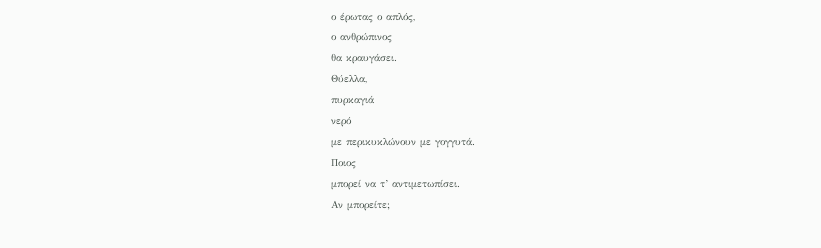ο έρωτας ο απλός,
ο ανθρώπινος
θα κραυγάσει.
Θύελλα,
πυρκαγιά
νερό
με περικυκλώνουν με γογγυτά.
Ποιος
μπορεί να τ’ αντιμετωπίσει.
Αν μπορείτε;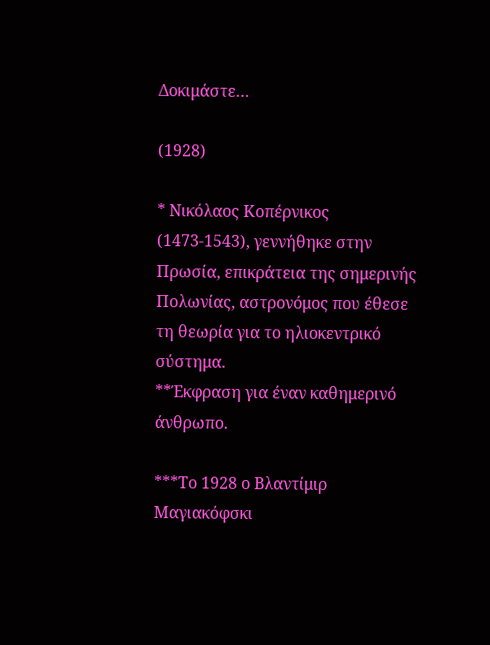Δοκιμάστε…

(1928)

* Νικόλαος Κοπέρνικος (1473-1543), γεννήθηκε στην Πρωσία, επικράτεια της σημερινής Πολωνίας, αστρονόμος που έθεσε τη θεωρία για το ηλιοκεντρικό σύστημα.
**Έκφραση για έναν καθημερινό άνθρωπο.

***Το 1928 ο Βλαντίμιρ Μαγιακόφσκι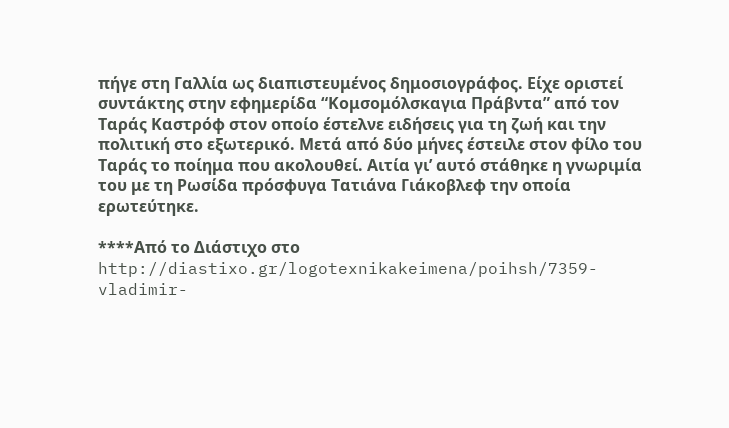πήγε στη Γαλλία ως διαπιστευμένος δημοσιογράφος. Είχε οριστεί συντάκτης στην εφημερίδα “Κομσομόλσκαγια Πράβντα” από τον Ταράς Καστρόφ στον οποίο έστελνε ειδήσεις για τη ζωή και την πολιτική στο εξωτερικό. Μετά από δύο μήνες έστειλε στον φίλο του Ταράς το ποίημα που ακολουθεί. Αιτία γι’ αυτό στάθηκε η γνωριμία του με τη Ρωσίδα πρόσφυγα Τατιάνα Γιάκοβλεφ την οποία ερωτεύτηκε.

****Από το Διάστιχο στο http://diastixo.gr/logotexnikakeimena/poihsh/7359-vladimir-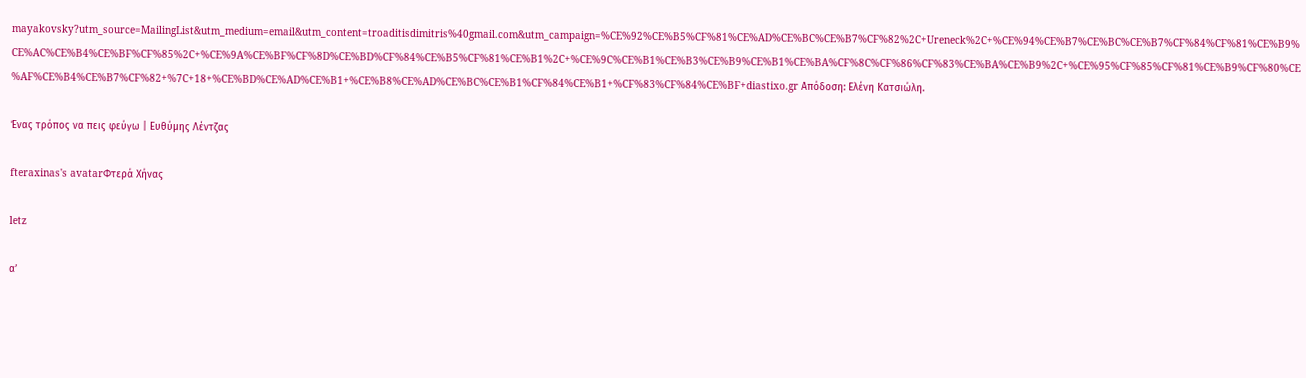mayakovsky?utm_source=MailingList&utm_medium=email&utm_content=troaditisdimitris%40gmail.com&utm_campaign=%CE%92%CE%B5%CF%81%CE%AD%CE%BC%CE%B7%CF%82%2C+Ureneck%2C+%CE%94%CE%B7%CE%BC%CE%B7%CF%84%CF%81%CE%B9%CE%AC%CE%B4%CE%BF%CF%85%2C+%CE%9A%CE%BF%CF%8D%CE%BD%CF%84%CE%B5%CF%81%CE%B1%2C+%CE%9C%CE%B1%CE%B3%CE%B9%CE%B1%CE%BA%CF%8C%CF%86%CF%83%CE%BA%CE%B9%2C+%CE%95%CF%85%CF%81%CE%B9%CF%80%CE%AF%CE%B4%CE%B7%CF%82+%7C+18+%CE%BD%CE%AD%CE%B1+%CE%B8%CE%AD%CE%BC%CE%B1%CF%84%CE%B1+%CF%83%CF%84%CE%BF+diastixo.gr Απόδοση: Ελένη Κατσιώλη.

Ένας τρόπος να πεις φεύγω | Ευθύμης Λέντζας

fteraxinas's avatarΦτερά Χήνας

letz

α’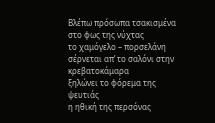Βλέπω πρόσωπα τσακισμένα
στο φως της νύχτας
το χαμόγελο – πορσελάνη
σέρνεται απ’ το σαλόνι στην κρεβατοκάμαρα
ξηλώνει το φόρεμα της ψευτιάς
η ηθική της περσόνας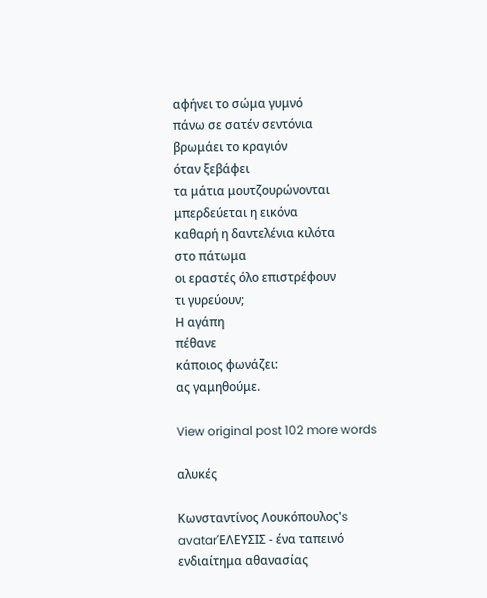αφήνει το σώμα γυμνό
πάνω σε σατέν σεντόνια
βρωμάει το κραγιόν
όταν ξεβάφει
τα μάτια μουτζουρώνονται
μπερδεύεται η εικόνα
καθαρή η δαντελένια κιλότα
στο πάτωμα
οι εραστές όλο επιστρέφουν
τι γυρεύουν;
Η αγάπη
πέθανε
κάποιος φωνάζει:
ας γαμηθούμε.

View original post 102 more words

αλυκές

Κωνσταντίνος Λουκόπουλος's avatarΈΛΕΥΣΙΣ - ένα ταπεινό ενδιαίτημα αθανασίας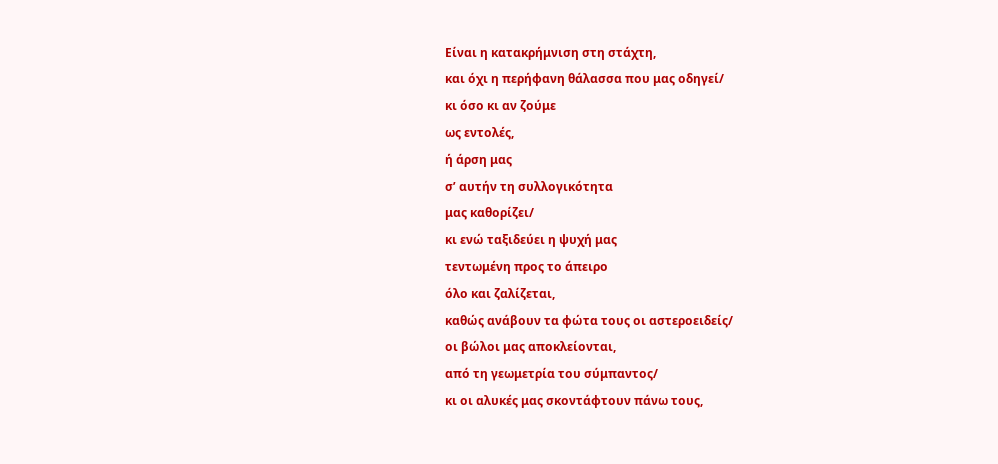Είναι η κατακρήμνιση στη στάχτη,
και όχι η περήφανη θάλασσα που μας οδηγεί/
κι όσο κι αν ζούμε
ως εντολές,
ή άρση μας
σ’ αυτήν τη συλλογικότητα
μας καθορίζει/
κι ενώ ταξιδεύει η ψυχή μας
τεντωμένη προς το άπειρο
όλο και ζαλίζεται,
καθώς ανάβουν τα φώτα τους οι αστεροειδείς/
οι βώλοι μας αποκλείονται,
από τη γεωμετρία του σύμπαντος/
κι οι αλυκές μας σκοντάφτουν πάνω τους,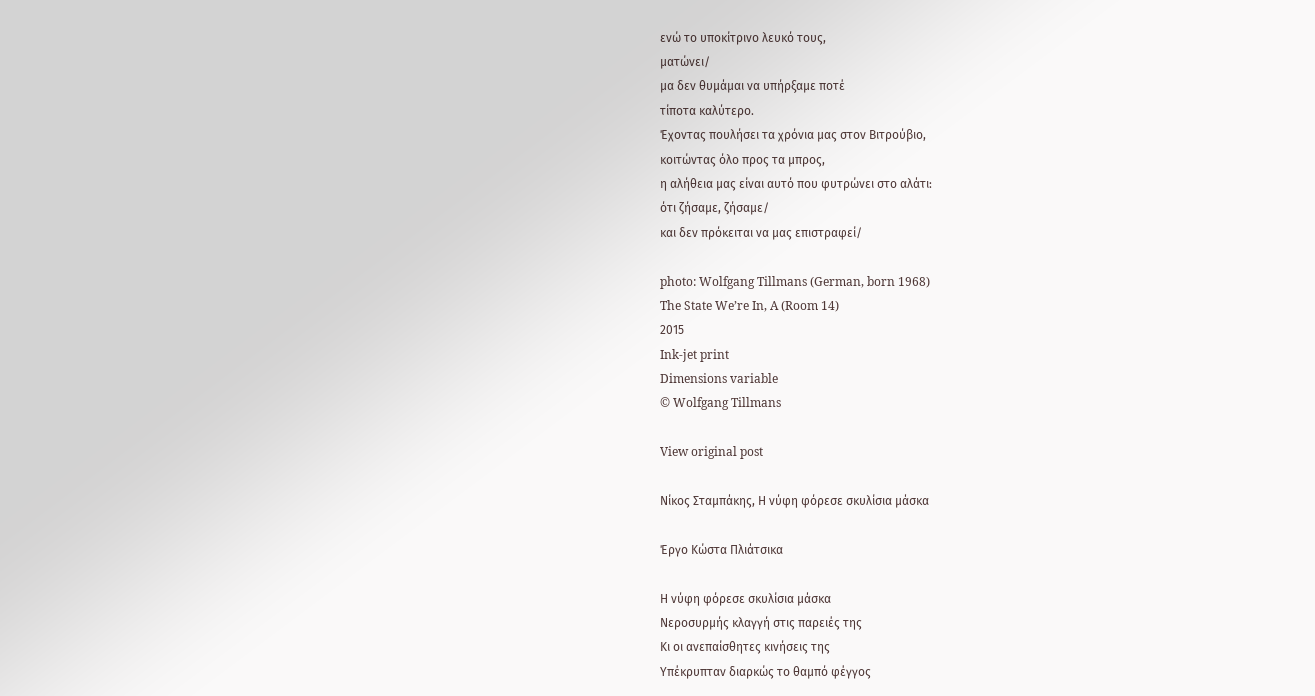ενώ το υποκίτρινο λευκό τους,
ματώνει/
μα δεν θυμάμαι να υπήρξαμε ποτέ
τίποτα καλύτερο.
Έχοντας πουλήσει τα χρόνια μας στον Βιτρούβιο,
κοιτώντας όλο προς τα μπρος,
η αλήθεια μας είναι αυτό που φυτρώνει στο αλάτι:
ότι ζήσαμε, ζήσαμε/
και δεν πρόκειται να μας επιστραφεί/

photo: Wolfgang Tillmans (German, born 1968)
The State We’re In, A (Room 14)
2015
Ink-jet print
Dimensions variable
© Wolfgang Tillmans

View original post

Νίκος Σταμπάκης, Η νύφη φόρεσε σκυλίσια μάσκα

Έργο Κώστα Πλιάτσικα

Η νύφη φόρεσε σκυλίσια μάσκα
Νεροσυρμής κλαγγή στις παρειές της
Κι οι ανεπαίσθητες κινήσεις της
Υπέκρυπταν διαρκώς το θαμπό φέγγος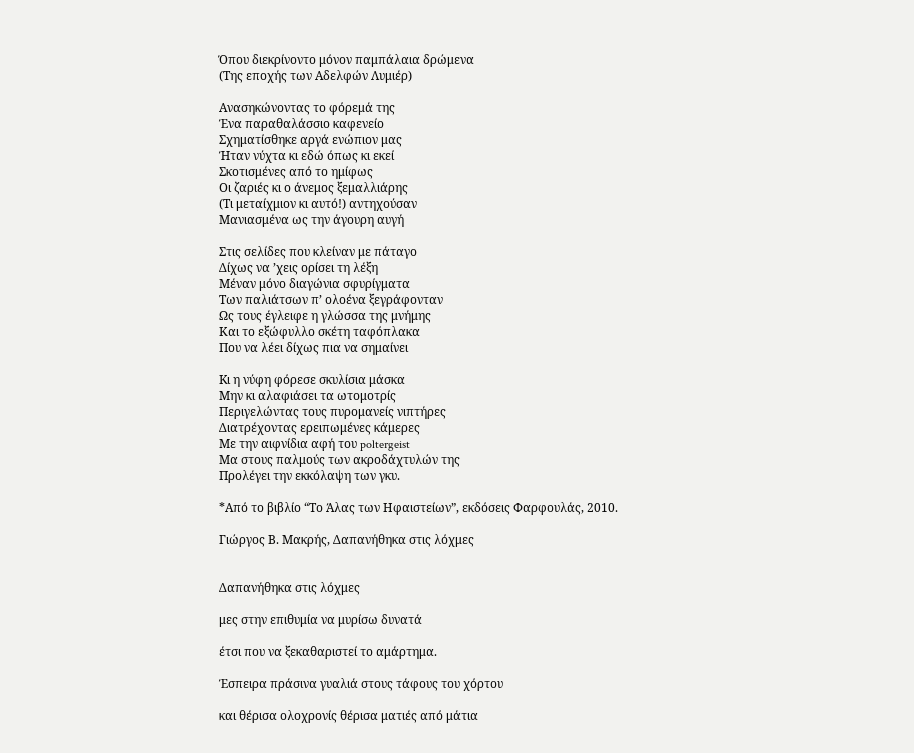Όπου διεκρίνοντο μόνον παμπάλαια δρώμενα
(Της εποχής των Αδελφών Λυμιέρ)

Ανασηκώνοντας το φόρεμά της
Ένα παραθαλάσσιο καφενείο
Σχηματίσθηκε αργά ενώπιον μας
Ήταν νύχτα κι εδώ όπως κι εκεί
Σκοτισμένες από το ημίφως
Οι ζαριές κι ο άνεμος ξεμαλλιάρης
(Τι μεταίχμιον κι αυτό!) αντηχούσαν
Μανιασμένα ως την άγουρη αυγή

Στις σελίδες που κλείναν με πάταγο
Δίχως να ’χεις ορίσει τη λέξη
Μέναν μόνο διαγώνια σφυρίγματα
Των παλιάτσων π’ ολοένα ξεγράφονταν
Ως τους έγλειφε η γλώσσα της μνήμης
Και το εξώφυλλο σκέτη ταφόπλακα
Που να λέει δίχως πια να σημαίνει

Kι η νύφη φόρεσε σκυλίσια μάσκα
Μην κι αλαφιάσει τα ωτομοτρίς
Περιγελώντας τους πυρομανείς νιπτήρες
Διατρέχοντας ερειπωμένες κάμερες
Με την αιφνίδια αφή του poltergeist
Μα στους παλμούς των ακροδάχτυλών της
Προλέγει την εκκόλαψη των γκυ.

*Από το βιβλίο “Το Άλας των Ηφαιστείων”, εκδόσεις Φαρφουλάς, 2010.

Γιώργος Β. Μακρής, Δαπανήθηκα στις λόχμες


Δαπανήθηκα στις λόχμες

μες στην επιθυμία να μυρίσω δυνατά

έτσι που να ξεκαθαριστεί το αμάρτημα.

Έσπειρα πράσινα γυαλιά στους τάφους του χόρτου

και θέρισα ολοχρονίς θέρισα ματιές από μάτια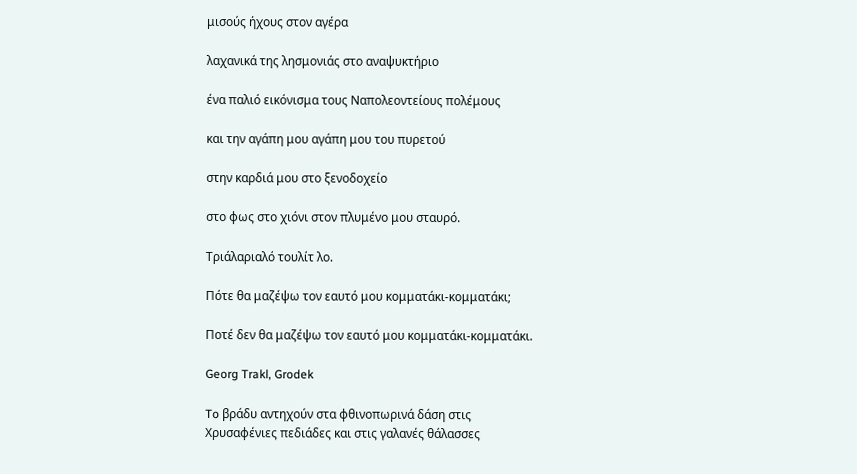μισούς ήχους στον αγέρα

λαχανικά της λησμονιάς στο αναψυκτήριο

ένα παλιό εικόνισμα τους Ναπολεοντείους πολέμους

και την αγάπη μου αγάπη μου του πυρετού

στην καρδιά μου στο ξενοδοχείο

στο φως στο χιόνι στον πλυμένο μου σταυρό.

Τριάλαριαλό τουλίτ λο.

Πότε θα μαζέψω τον εαυτό μου κομματάκι-κομματάκι;

Ποτέ δεν θα μαζέψω τον εαυτό μου κομματάκι-κομματάκι.

Georg Trakl, Grodek

To βράδυ αντηχούν στα φθινοπωρινά δάση στις
Χρυσαφένιες πεδιάδες και στις γαλανές θάλασσες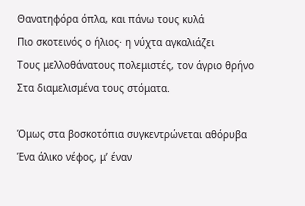Θανατηφόρα όπλα, και πάνω τους κυλά
Πιο σκοτεινός ο ήλιος· η νύχτα αγκαλιάζει
Τους μελλοθάνατους πολεμιστές, τον άγριο θρήνο
Στα διαμελισμένα τους στόματα.

Όμως στα βοσκοτόπια συγκεντρώνεται αθόρυβα
Ένα άλικο νέφος, μ’ έναν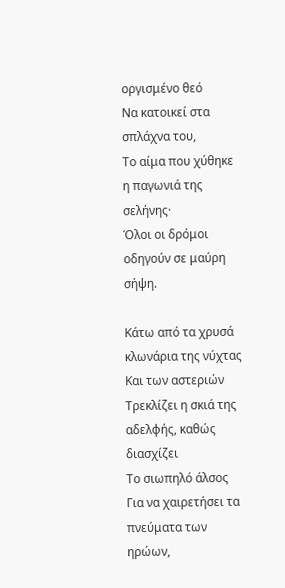οργισμένο θεό
Να κατοικεί στα σπλάχνα του,
Το αίμα που χύθηκε η παγωνιά της σελήνης·
Όλοι οι δρόμοι οδηγούν σε μαύρη σήψη.

Κάτω από τα χρυσά κλωνάρια της νύχτας
Και των αστεριών
Τρεκλίζει η σκιά της αδελφής, καθώς διασχίζει
Το σιωπηλό άλσος
Για να χαιρετήσει τα πνεύματα των ηρώων,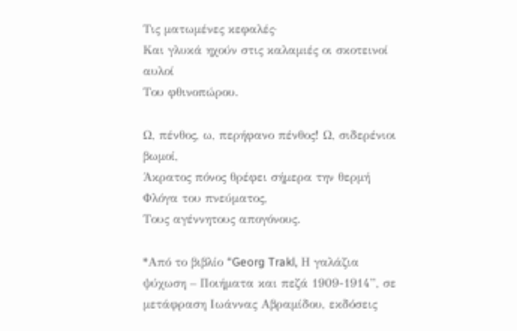Τις ματωμένες κεφαλές·
Και γλυκά ηχούν στις καλαμιές οι σκοτεινοί αυλοί
Του φθινοπώρου.

Ω, πένθος, ω, περήφανο πένθος! Ω, σιδερένιοι βωμοί,
Άκρατος πόνος θρέφει σήμερα την θερμή
Φλόγα του πνεύματος,
Τους αγέννητους απογόνους.

*Από το βιβλίο “Georg Trakl, Η γαλάζια ψύχωση – Ποιήματα και πεζά 1909-1914”, σε μετάφραση Ιωάννας Αβραμίδου, εκδόσεις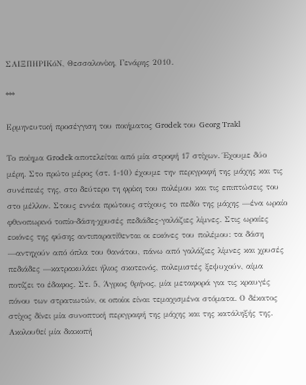ΣΑΙΞΠΗΡΙΚόΝ, Θεσσαλονίκη, Γενάρης 2010.

***

Ερμηνευτική προσέγγιση του ποιήματος Grodek του Georg Trakl

Το ποίημα Grodek αποτελείται από μία στροφή 17 στίχων. Έχουμε δύο μέρη. Στο πρώτο μέρος (στ. 1-10) έχουμε την περιγραφή της μάχης και τις συνέπειές της, στο δεύτερο τη φρίκη του πολέμου και τις επιπτώσεις του στο μέλλον. Στους εννέα πρώτους στίχους το πεδίο της μάχης —ένα ωραίο φθινοπωρινό τοπίο-δάση-χρυσές πεδιάδες-γαλάζιες λίμνες. Στις ωραίες εικόνες της φύσης αντιπαρατίθενται οι εικόνες του πολέμου: τα δάση —αντηχούν από όπλα του θανάτου, πάνω από γαλάζιες λίμνες και χρυσές πεδιάδες —κατρακυλάει ήλιος σκοτεινός, πολεμιστές ξεψυχούν, αίμα ποτίζει το έδαφος. Στ. 5, Άγριος θρήνος, μία μεταφορά για τις κραυγές πόνου των στρατιωτών, οι οποίοι είναι τεμαχισμένα στόματα. Ο δέκατος στίχος δίνει μία συνοπτική περιγραφή της μάχης και της κατάληξής της. Ακολουθεί μία διακοπή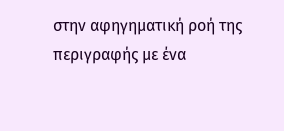στην αφηγηματική ροή της περιγραφής με ένα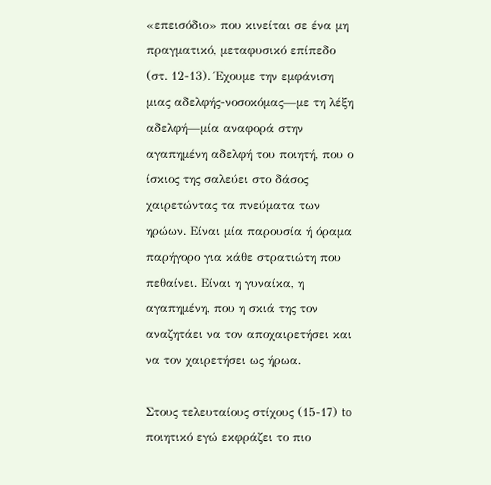«επεισόδιο» που κινείται σε ένα μη πραγματικό, μεταφυσικό επίπεδο (στ. 12-13). Έχουμε την εμφάνιση μιας αδελφής-νοσοκόμας—με τη λέξη αδελφή—μία αναφορά στην αγαπημένη αδελφή του ποιητή, που ο ίσκιος της σαλεύει στο δάσος χαιρετώντας τα πνεύματα των ηρώων. Είναι μία παρουσία ή όραμα παρήγορο για κάθε στρατιώτη που πεθαίνει. Είναι η γυναίκα, η αγαπημένη, που η σκιά της τον αναζητάει να τον αποχαιρετήσει και να τον χαιρετήσει ως ήρωα.

Στους τελευταίους στίχους (15-17) to ποιητικό εγώ εκφράζει το πιο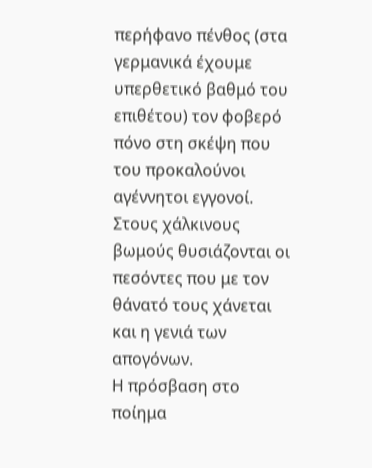περήφανο πένθος (στα γερμανικά έχουμε υπερθετικό βαθμό του επιθέτου) τον φοβερό πόνο στη σκέψη που του προκαλούνοι αγέννητοι εγγονοί. Στους χάλκινους βωμούς θυσιάζονται οι πεσόντες που με τον θάνατό τους χάνεται και η γενιά των απογόνων.
Η πρόσβαση στο ποίημα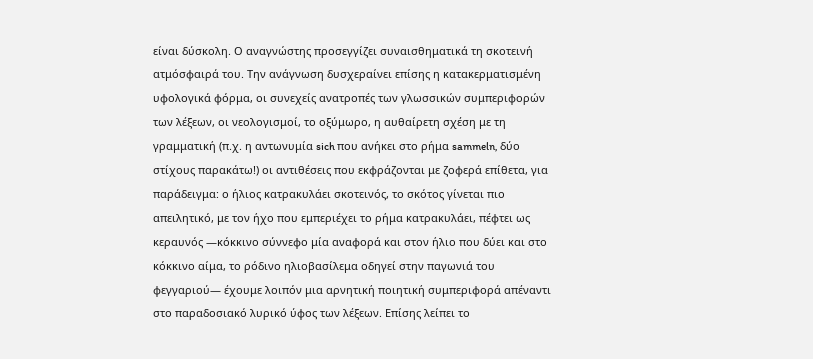είναι δύσκολη. Ο αναγνώστης προσεγγίζει συναισθηματικά τη σκοτεινή ατμόσφαιρά του. Την ανάγνωση δυσχεραίνει επίσης η κατακερματισμένη υφολογικά φόρμα, οι συνεχείς ανατροπές των γλωσσικών συμπεριφορών των λέξεων, οι νεολογισμοί, το οξύμωρο, η αυθαίρετη σχέση με τη γραμματική (π.χ. η αντωνυμία sich που ανήκει στο ρήμα sammeln, δύο στίχους παρακάτω!) οι αντιθέσεις που εκφράζονται με ζοφερά επίθετα, για παράδειγμα: ο ήλιος κατρακυλάει σκοτεινός, το σκότος γίνεται πιο απειλητικό, με τον ήχο που εμπεριέχει το ρήμα κατρακυλάει, πέφτει ως κεραυνός —κόκκινο σύννεφο μία αναφορά και στον ήλιο που δύει και στο κόκκινο αίμα, το ρόδινο ηλιοβασίλεμα οδηγεί στην παγωνιά του φεγγαριού— έχουμε λοιπόν μια αρνητική ποιητική συμπεριφορά απέναντι στο παραδοσιακό λυρικό ύφος των λέξεων. Επίσης λείπει το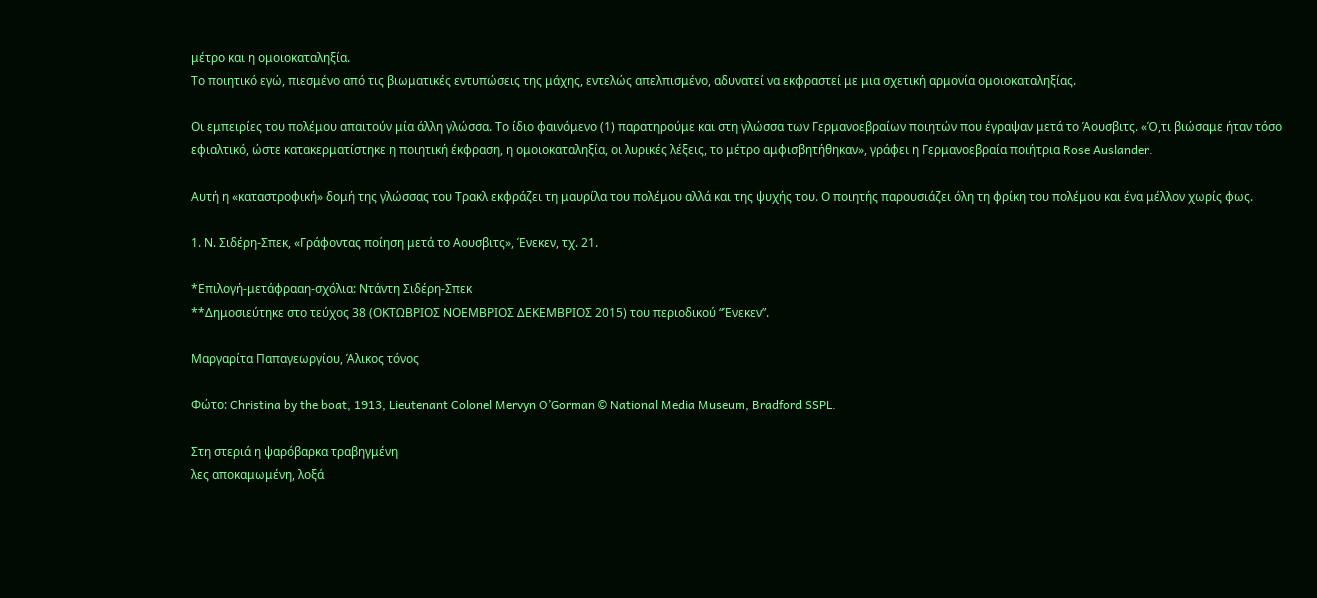μέτρο και η ομοιοκαταληξία.
Το ποιητικό εγώ, πιεσμένο από τις βιωματικές εντυπώσεις της μάχης, εντελώς απελπισμένο, αδυνατεί να εκφραστεί με μια σχετική αρμονία ομοιοκαταληξίας.

Οι εμπειρίες του πολέμου απαιτούν μία άλλη γλώσσα. Το ίδιο φαινόμενο (1) παρατηρούμε και στη γλώσσα των Γερμανοεβραίων ποιητών που έγραψαν μετά το Άουσβιτς. «Ό,τι βιώσαμε ήταν τόσο εφιαλτικό, ώστε κατακερματίστηκε η ποιητική έκφραση, η ομοιοκαταληξία, οι λυρικές λέξεις, το μέτρο αμφισβητήθηκαν», γράφει η Γερμανοεβραία ποιήτρια Rose Auslander.

Αυτή η «καταστροφική» δομή της γλώσσας του Τρακλ εκφράζει τη μαυρίλα του πολέμου αλλά και της ψυχής του. Ο ποιητής παρουσιάζει όλη τη φρίκη του πολέμου και ένα μέλλον χωρίς φως.

1. Ν. Σιδέρη-Σπεκ, «Γράφοντας ποίηση μετά το Αουσβιτς», Ένεκεν, τχ. 21.

*Επιλογή-μετάφρααη-σχόλια: Nτάντη Σιδέρη-Σπεκ
**Δημοσιεύτηκε στο τεύχος 38 (ΟΚΤΩΒΡΙΟΣ ΝΟΕΜΒΡΙΟΣ ΔΕΚΕΜΒΡΙΟΣ 2015) του περιοδικού “Ένεκεν”.

Μαργαρίτα Παπαγεωργίου, Άλικος τόνος

Φώτο: Christina by the boat, 1913, Lieutenant Colonel Mervyn O’Gorman © National Media Museum, Bradford SSPL.

Στη στεριά η ψαρόβαρκα τραβηγμένη
λες αποκαμωμένη, λοξά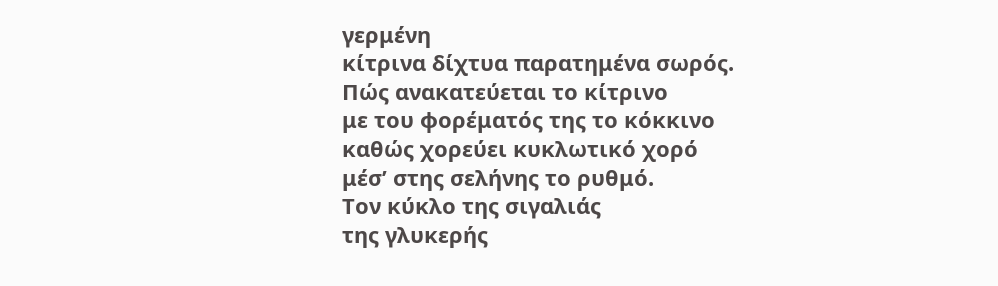γερμένη
κίτρινα δίχτυα παρατημένα σωρός.
Πώς ανακατεύεται το κίτρινο
με του φορέματός της το κόκκινο
καθώς χορεύει κυκλωτικό χορό
μέσ’ στης σελήνης το ρυθμό.
Τον κύκλο της σιγαλιάς
της γλυκερής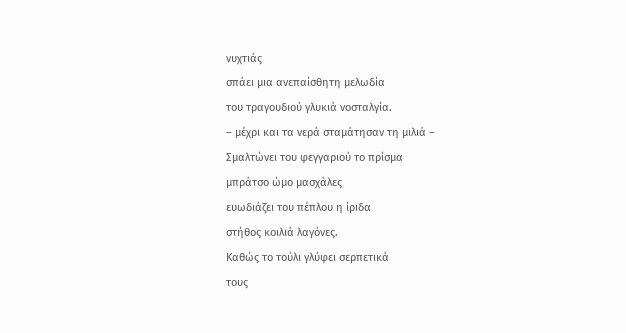νυχτιάς
σπάει μια ανεπαίσθητη μελωδία
του τραγουδιού γλυκιά νοσταλγία.
– μέχρι και τα νερά σταμάτησαν τη μιλιά –
Σμαλτώνει του φεγγαριού το πρίσμα
μπράτσο ώμο μασχάλες
ευωδιάζει του πέπλου η ίριδα
στήθος κοιλιά λαγόνες.
Καθώς το τούλι γλύφει σερπετικά
τους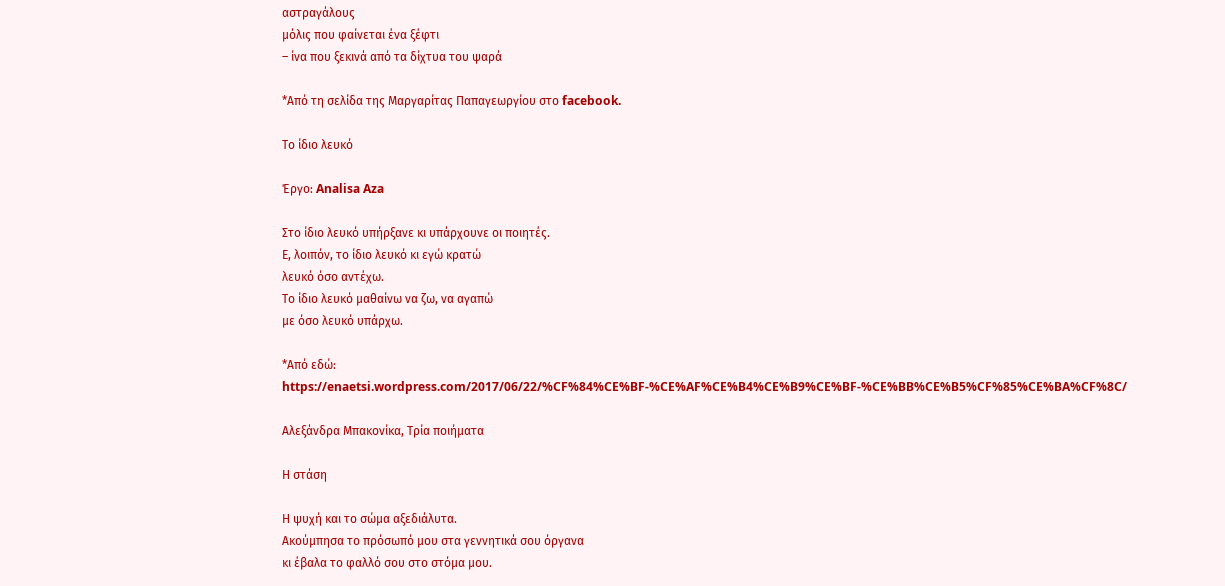αστραγάλους
μόλις που φαίνεται ένα ξέφτι
– ίνα που ξεκινά από τα δίχτυα του ψαρά

*Από τη σελίδα της Μαργαρίτας Παπαγεωργίου στο facebook.

Το ίδιο λευκό

Έργο: Analisa Aza

Στο ίδιο λευκό υπήρξανε κι υπάρχουνε οι ποιητές.
Ε, λοιπόν, το ίδιο λευκό κι εγώ κρατώ
λευκό όσο αντέχω.
Το ίδιο λευκό μαθαίνω να ζω, να αγαπώ
με όσο λευκό υπάρχω.

*Από εδώ: https://enaetsi.wordpress.com/2017/06/22/%CF%84%CE%BF-%CE%AF%CE%B4%CE%B9%CE%BF-%CE%BB%CE%B5%CF%85%CE%BA%CF%8C/

Αλεξάνδρα Μπακονίκα, Τρία ποιήματα

Η στάση

Η ψυχή και το σώμα αξεδιάλυτα.
Ακούμπησα το πρόσωπό μου στα γεννητικά σου όργανα
κι έβαλα το φαλλό σου στο στόμα μου.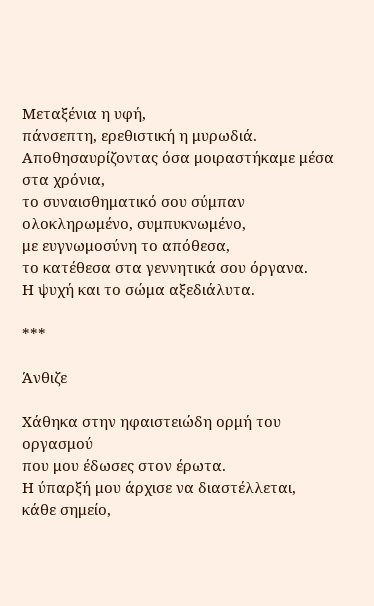Μεταξένια η υφή,
πάνσεπτη, ερεθιστική η μυρωδιά.
Αποθησαυρίζοντας όσα μοιραστήκαμε μέσα στα χρόνια,
το συναισθηματικό σου σύμπαν
ολοκληρωμένο, συμπυκνωμένο,
με ευγνωμοσύνη το απόθεσα,
το κατέθεσα στα γεννητικά σου όργανα.
Η ψυχή και το σώμα αξεδιάλυτα.

***

Άνθιζε

Χάθηκα στην ηφαιστειώδη ορμή του οργασμού
που μου έδωσες στον έρωτα.
Η ύπαρξή μου άρχισε να διαστέλλεται,
κάθε σημείο,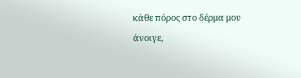κάθε πόρος στο δέρμα μου
άνοιγε,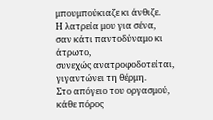μπουμπούκιαζε κι άνθιζε.
Η λατρεία μου για σένα,
σαν κάτι παντοδύναμο κι άτρωτο,
συνεχώς ανατροφοδοτείται,
γιγαντώνει τη θέρμη.
Στο απόγειο του οργασμού,
κάθε πόρος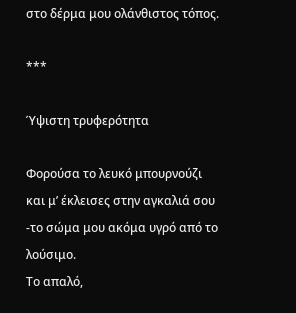στο δέρμα μου ολάνθιστος τόπος.

***

Ύψιστη τρυφερότητα

Φορούσα το λευκό μπουρνούζι
και μ’ έκλεισες στην αγκαλιά σου
-το σώμα μου ακόμα υγρό από το λούσιμο.
Το απαλό,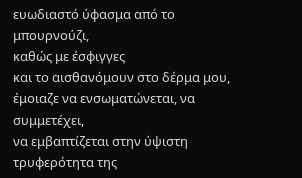ευωδιαστό ύφασμα από το μπουρνούζι,
καθώς με έσφιγγες
και το αισθανόμουν στο δέρμα μου,
έμοιαζε να ενσωματώνεται, να συμμετέχει,
να εμβαπτίζεται στην ύψιστη
τρυφερότητα της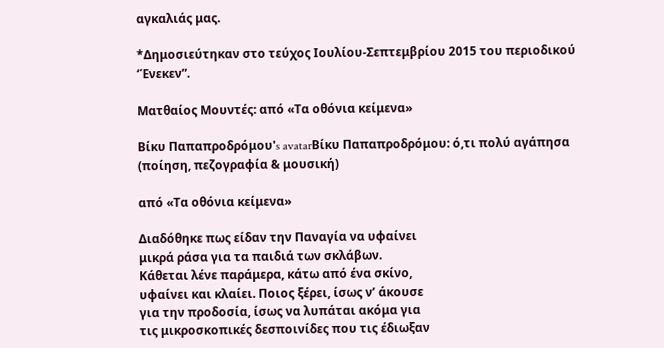αγκαλιάς μας.

*Δημοσιεύτηκαν στο τεύχος Ιουλίου-Σεπτεμβρίου 2015 του περιοδικού ‘Ένεκεν”.

Ματθαίος Μουντές: από «Τα οθόνια κείμενα»

Βίκυ Παπαπροδρόμου's avatarΒίκυ Παπαπροδρόμου: ό,τι πολύ αγάπησα (ποίηση, πεζογραφία & μουσική)

από «Τα οθόνια κείμενα»

Διαδόθηκε πως είδαν την Παναγία να υφαίνει
μικρά ράσα για τα παιδιά των σκλάβων.
Κάθεται λένε παράμερα, κάτω από ένα σκίνο,
υφαίνει και κλαίει. Ποιος ξέρει, ίσως ν’ άκουσε
για την προδοσία, ίσως να λυπάται ακόμα για
τις μικροσκοπικές δεσποινίδες που τις έδιωξαν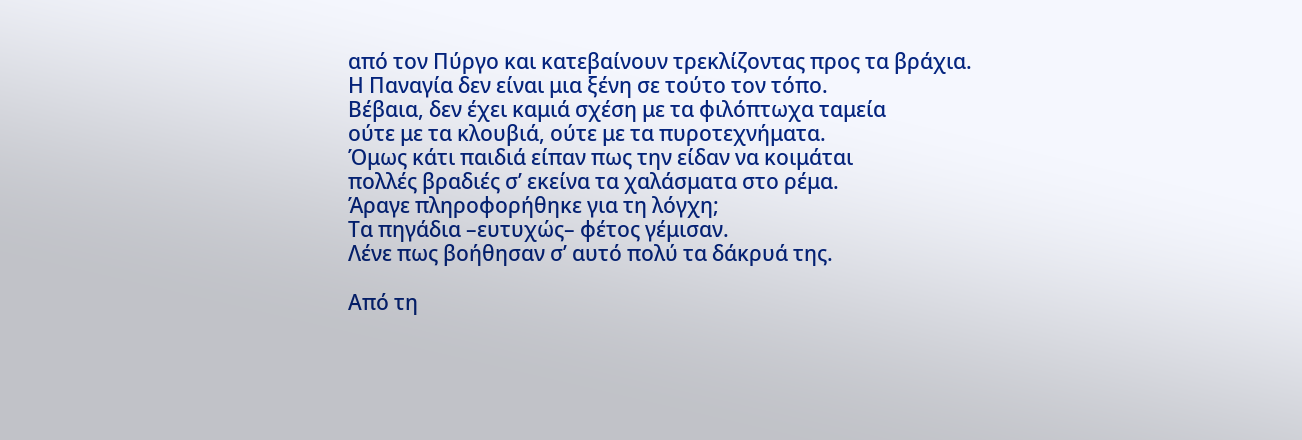από τον Πύργο και κατεβαίνουν τρεκλίζοντας προς τα βράχια.
Η Παναγία δεν είναι μια ξένη σε τούτο τον τόπο.
Βέβαια, δεν έχει καμιά σχέση με τα φιλόπτωχα ταμεία
ούτε με τα κλουβιά, ούτε με τα πυροτεχνήματα.
Όμως κάτι παιδιά είπαν πως την είδαν να κοιμάται
πολλές βραδιές σ’ εκείνα τα χαλάσματα στο ρέμα.
Άραγε πληροφορήθηκε για τη λόγχη;
Τα πηγάδια –ευτυχώς– φέτος γέμισαν.
Λένε πως βοήθησαν σ’ αυτό πολύ τα δάκρυά της.

Από τη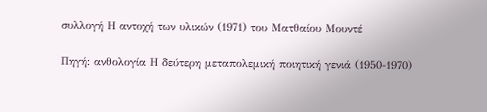συλλογή Η αντοχή των υλικών (1971) του Ματθαίου Μουντέ

Πηγή: ανθολογία Η δεύτερη μεταπολεμική ποιητική γενιά (1950-1970)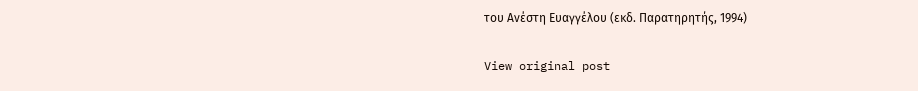του Ανέστη Ευαγγέλου (εκδ. Παρατηρητής, 1994)

View original post